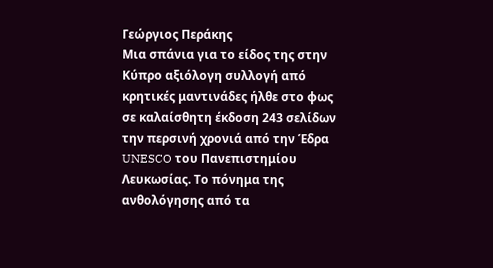Γεώργιος Περάκης
Μια σπάνια για το είδος της στην Κύπρο αξιόλογη συλλογή από κρητικές μαντινάδες ήλθε στο φως σε καλαίσθητη έκδοση 243 σελίδων την περσινή χρονιά από την Έδρα UNESCO του Πανεπιστημίου Λευκωσίας. Το πόνημα της ανθολόγησης από τα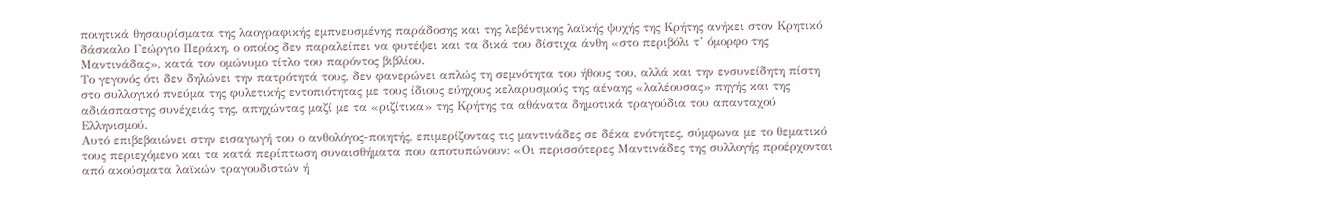ποιητικά θησαυρίσματα της λαογραφικής εμπνευσμένης παράδοσης και της λεβέντικης λαϊκής ψυχής της Κρήτης ανήκει στον Κρητικό δάσκαλο Γεώργιο Περάκη, ο οποίος δεν παραλείπει να φυτέψει και τα δικά του δίστιχα άνθη «στο περιβόλι τ’ όμορφο της Μαντινάδας», κατά τον ομώνυμο τίτλο του παρόντος βιβλίου.
Το γεγονός ότι δεν δηλώνει την πατρότητά τους, δεν φανερώνει απλώς τη σεμνότητα του ήθους του, αλλά και την ενσυνείδητη πίστη στο συλλογικό πνεύμα της φυλετικής εντοπιότητας με τους ίδιους εύηχους κελαρυσμούς της αέναης «λαλέουσας» πηγής και της αδιάσπαστης συνέχειάς της, απηχώντας μαζί με τα «ριζίτικα» της Κρήτης τα αθάνατα δημοτικά τραγούδια του απανταχού Ελληνισμού.
Αυτό επιβεβαιώνει στην εισαγωγή του ο ανθολόγος-ποιητής, επιμερίζοντας τις μαντινάδες σε δέκα ενότητες, σύμφωνα με το θεματικό τους περιεχόμενο και τα κατά περίπτωση συναισθήματα που αποτυπώνουν: «Οι περισσότερες Μαντινάδες της συλλογής προέρχονται από ακούσματα λαϊκών τραγουδιστών ή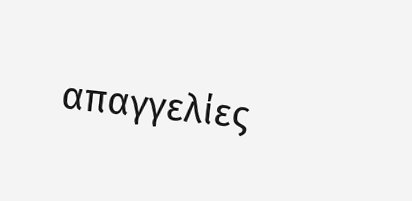απαγγελίες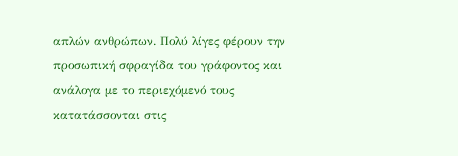απλών ανθρώπων. Πολύ λίγες φέρουν την προσωπική σφραγίδα του γράφοντος και ανάλογα με το περιεχόμενό τους κατατάσσονται στις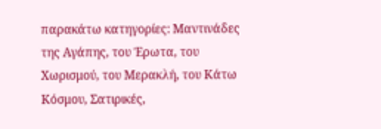παρακάτω κατηγορίες: Μαντινάδες της Αγάπης, του Έρωτα, του Χωρισμού, του Μερακλή, του Κάτω Κόσμου, Σατιρικές,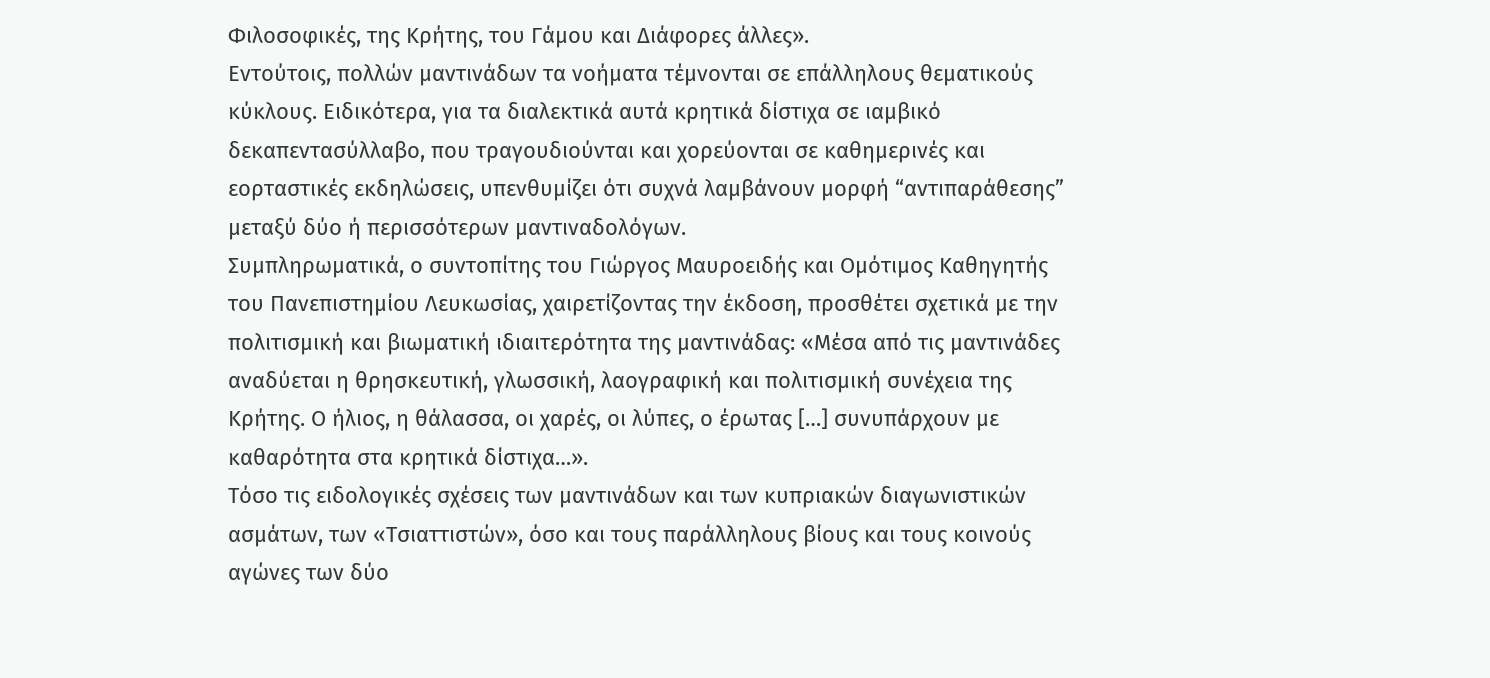Φιλοσοφικές, της Κρήτης, του Γάμου και Διάφορες άλλες».
Εντούτοις, πολλών μαντινάδων τα νοήματα τέμνονται σε επάλληλους θεματικούς κύκλους. Ειδικότερα, για τα διαλεκτικά αυτά κρητικά δίστιχα σε ιαμβικό δεκαπεντασύλλαβο, που τραγουδιούνται και χορεύονται σε καθημερινές και εορταστικές εκδηλώσεις, υπενθυμίζει ότι συχνά λαμβάνουν μορφή “αντιπαράθεσης” μεταξύ δύο ή περισσότερων μαντιναδολόγων.
Συμπληρωματικά, ο συντοπίτης του Γιώργος Μαυροειδής και Ομότιμος Καθηγητής του Πανεπιστημίου Λευκωσίας, χαιρετίζοντας την έκδοση, προσθέτει σχετικά με την πολιτισμική και βιωματική ιδιαιτερότητα της μαντινάδας: «Μέσα από τις μαντινάδες αναδύεται η θρησκευτική, γλωσσική, λαογραφική και πολιτισμική συνέχεια της Κρήτης. Ο ήλιος, η θάλασσα, οι χαρές, οι λύπες, ο έρωτας […] συνυπάρχουν με καθαρότητα στα κρητικά δίστιχα…».
Τόσο τις ειδολογικές σχέσεις των μαντινάδων και των κυπριακών διαγωνιστικών ασμάτων, των «Τσιαττιστών», όσο και τους παράλληλους βίους και τους κοινούς αγώνες των δύο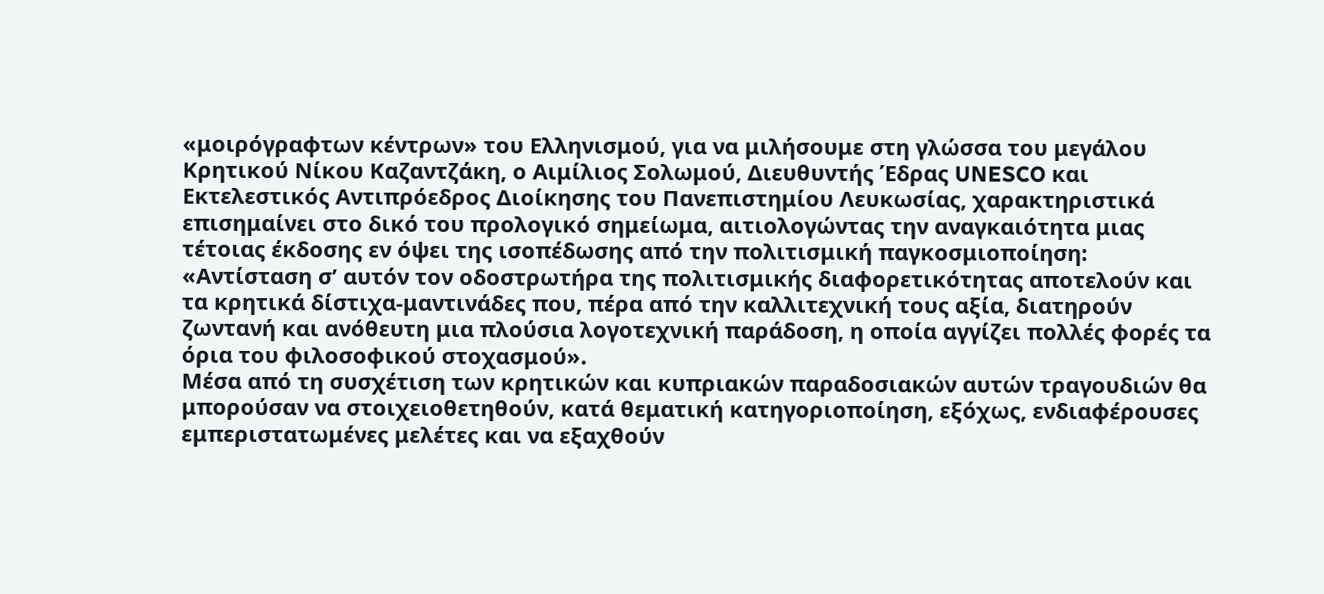«μοιρόγραφτων κέντρων» του Ελληνισμού, για να μιλήσουμε στη γλώσσα του μεγάλου Κρητικού Νίκου Καζαντζάκη, ο Αιμίλιος Σολωμού, Διευθυντής Έδρας UNESCO και Εκτελεστικός Αντιπρόεδρος Διοίκησης του Πανεπιστημίου Λευκωσίας, χαρακτηριστικά επισημαίνει στο δικό του προλογικό σημείωμα, αιτιολογώντας την αναγκαιότητα μιας τέτοιας έκδοσης εν όψει της ισοπέδωσης από την πολιτισμική παγκοσμιοποίηση: «Αντίσταση σ’ αυτόν τον οδοστρωτήρα της πολιτισμικής διαφορετικότητας αποτελούν και τα κρητικά δίστιχα-μαντινάδες που, πέρα από την καλλιτεχνική τους αξία, διατηρούν ζωντανή και ανόθευτη μια πλούσια λογοτεχνική παράδοση, η οποία αγγίζει πολλές φορές τα όρια του φιλοσοφικού στοχασμού».
Μέσα από τη συσχέτιση των κρητικών και κυπριακών παραδοσιακών αυτών τραγουδιών θα μπορούσαν να στοιχειοθετηθούν, κατά θεματική κατηγοριοποίηση, εξόχως, ενδιαφέρουσες εμπεριστατωμένες μελέτες και να εξαχθούν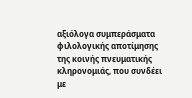αξιόλογα συμπεράσματα φιλολογικής αποτίμησης της κοινής πνευματικής κληρονομιάς, που συνδέει με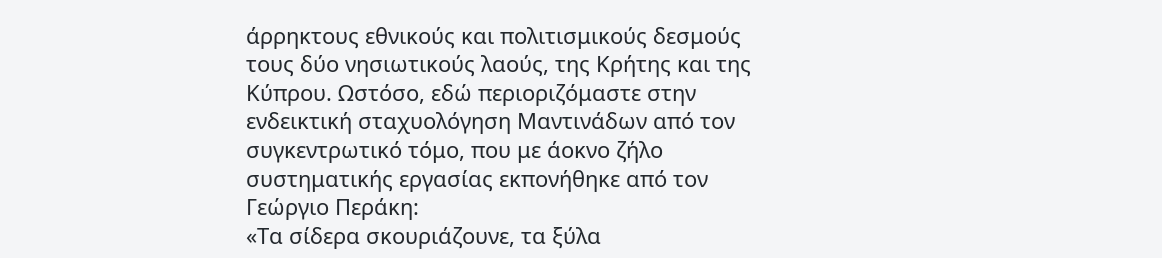άρρηκτους εθνικούς και πολιτισμικούς δεσμούς τους δύο νησιωτικούς λαούς, της Κρήτης και της Κύπρου. Ωστόσο, εδώ περιοριζόμαστε στην ενδεικτική σταχυολόγηση Μαντινάδων από τον συγκεντρωτικό τόμο, που με άοκνο ζήλο συστηματικής εργασίας εκπονήθηκε από τον Γεώργιο Περάκη:
«Τα σίδερα σκουριάζουνε, τα ξύλα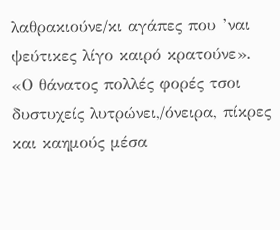λαθρακιούνε/κι αγάπες που ’ναι ψεύτικες λίγο καιρό κρατούνε». «Ο θάνατος πολλές φορές τσοι δυστυχείς λυτρώνει,/όνειρα, πίκρες και καημούς μέσα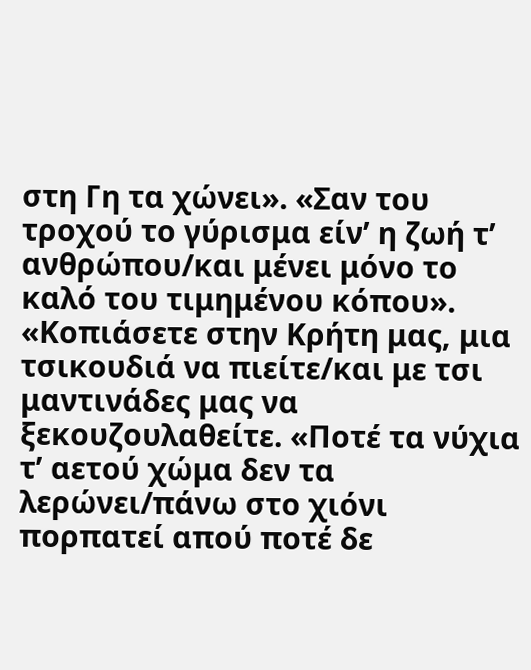στη Γη τα χώνει». «Σαν του τροχού το γύρισμα είν’ η ζωή τ’ ανθρώπου/και μένει μόνο το καλό του τιμημένου κόπου». «Κοπιάσετε στην Κρήτη μας, μια τσικουδιά να πιείτε/και με τσι μαντινάδες μας να ξεκουζουλαθείτε. «Ποτέ τα νύχια τ’ αετού χώμα δεν τα λερώνει/πάνω στο χιόνι πορπατεί απού ποτέ δε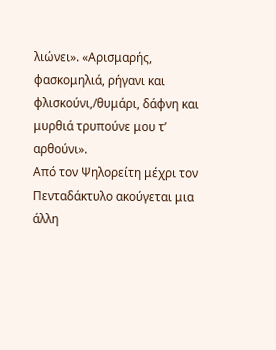λιώνει». «Αρισμαρής, φασκομηλιά, ρήγανι και φλισκούνι,/θυμάρι, δάφνη και μυρθιά τρυπούνε μου τ’ αρθούνι».
Από τον Ψηλορείτη μέχρι τον Πενταδάκτυλο ακούγεται μια άλλη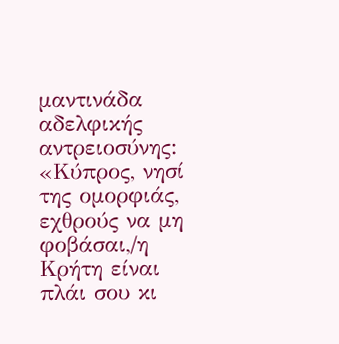μαντινάδα αδελφικής αντρειοσύνης: «Κύπρος, νησί της ομορφιάς, εχθρούς να μη φοβάσαι,/η Κρήτη είναι πλάι σου κι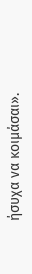ήσυχα να κοιμάσαι».